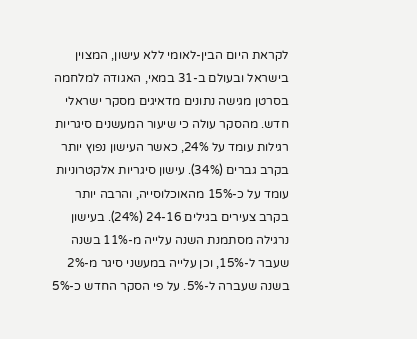לקראת היום הבין-לאומי ללא עישון, המצוין בישראל ובעולם ב-31 במאי, האגודה למלחמה בסרטן מגישה נתונים מדאיגים מסקר ישראלי חדש. מהסקר עולה כי שיעור המעשנים סיגריות רגילות עומד על 24%, כאשר העישון נפוץ יותר בקרב גברים (34%). עישון סיגריות אלקטרוניות עומד על כ-15% מהאוכלוסייה, והרבה יותר בקרב צעירים בגילים 24-16 (24%). בעישון נרגילה מסתמנת השנה עלייה מ-11% בשנה שעבר ל-15%, וכן עלייה במעשני סיגר מ-2% בשנה שעברה ל-5%. על פי הסקר החדש כ-5%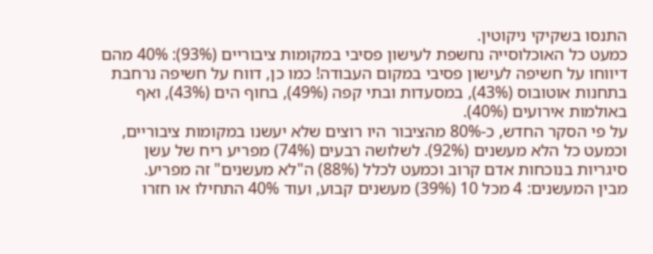התנסו בשקיקי ניקוטין.
כמעט כל האוכלוסייה נחשפת לעישון פסיבי במקומות ציבוריים (93%): 40% מהם דיווחו על חשיפה לעישון פסיבי במקום העבודה! כמו כן, דווח על חשיפה נרחבת בתחנות אוטובוס (43%), במסעדות ובתי קפה (49%), בחוף הים (43%), ואף באולמות אירועים (40%).
על פי הסקר החדש, כ-80% מהציבור היו רוצים שלא יעשנו במקומות ציבוריים, וכמעט כל הלא מעשנים (92%). לשלושה רבעים (74%) מפריע ריח של עשן סיגריות בנוכחות אדם קרוב וכמעט לכלל (88%) ה"לא מעשנים" זה מפריע.
מבין המעשנים: 4 מכל 10 (39%) מעשנים קבוע, ועוד 40% התחילו או חזרו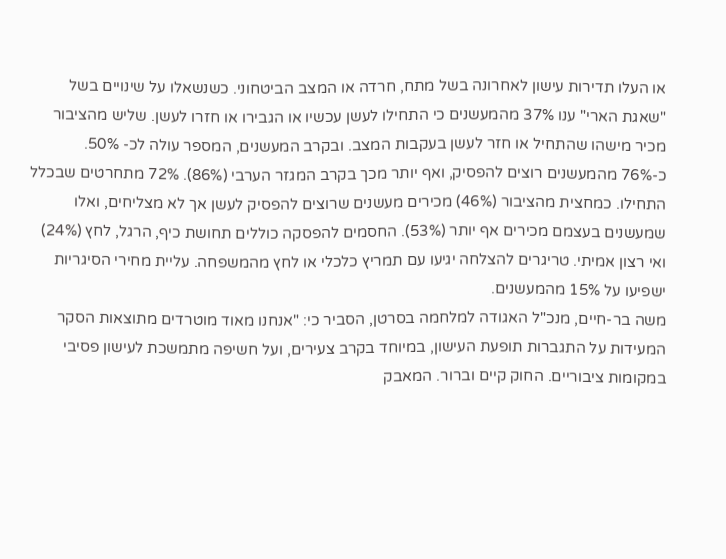או העלו תדירות עישון לאחרונה בשל מתח, חרדה או המצב הביטחוני. כשנשאלו על שינויים בשל "שאגת הארי" ענו 37% מהמעשנים כי התחילו לעשן עכשיו או הגבירו או חזרו לעשן. שליש מהציבור מכיר מישהו שהתחיל או חזר לעשן בעקבות המצב. ובקרב המעשנים, המספר עולה לכ- 50%.
כ-76% מהמעשנים רוצים להפסיק, ואף יותר מכך בקרב המגזר הערבי (86%). 72% מתחרטים שבכלל התחילו. כמחצית מהציבור (46%) מכירים מעשנים שרוצים להפסיק לעשן אך לא מצליחים, ואלו שמעשנים בעצמם מכירים אף יותר (53%). החסמים להפסקה כוללים תחושת כיף, הרגל, לחץ (24%) ואי רצון אמיתי. טריגרים להצלחה יגיעו עם תמריץ כלכלי או לחץ מהמשפחה. עליית מחירי הסיגריות ישפיעו על 15% מהמעשנים.
משה בר-חיים, מנכ"ל האגודה למלחמה בסרטן, הסביר כי: "אנחנו מאוד מוטרדים מתוצאות הסקר המעידות על התגברות תופעת העישון, במיוחד בקרב צעירים, ועל חשיפה מתמשכת לעישון פסיבי במקומות ציבוריים. החוק קיים וברור. המאבק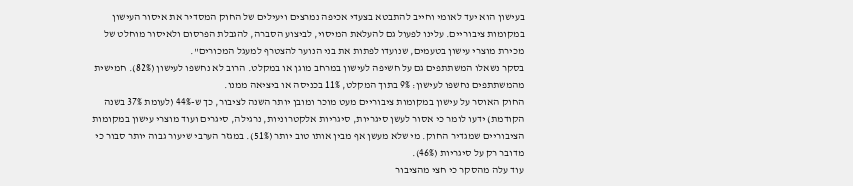בעישון הוא יעד לאומי וחייב להתבטא בצעדי אכיפה נמרצים ויעילים של החוק המסדיר את איסור העישון במקומות ציבוריים. עלינו לפעול גם להעלאת המיסוי, לביצוע הסברה, להגבלת הפרסום ולאיסור מוחלט של מכירת מוצרי עישון בטעמים, שנועדו לפתות את בני הנוער להצטרף למעגל המכורים".
בסקר נשאלו המשתתפים גם על חשיפה לעישון במרחב מוגן או במקלט. הרוב לא נחשפו לעישון (82%). חמישית מהמשתתפים נחשפו לעישון: 9% בתוך המקלט, 11% בכניסה או ביציאה ממנו.
החוק האוסר על עישון במקומות ציבוריים מעט מוכר ומובן יותר השנה לציבור, כך ש-44% (לעומת 37% בשנה הקודמת) ידעו לומר כי אסור לעשן סיגריות, סיגריות אלקטרוניות, נרגילה, סיגרים ועוד מוצרי עישון במקומות הציבוריים שמגדיר החוק. מי שלא מעשן אף מבין אותו טוב יותר (51%). במגזר הערבי שיעור גבוה יותר סבור כי מדובר רק על סיגריות (46%).
עוד עלה מהסקר כי חצי מהציבור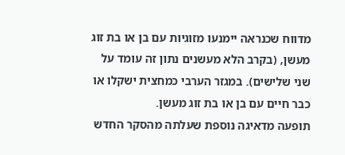מדווח שכנראה יימנעו מזוגיות עם בן או בת זוג מעשן, (בקרב הלא מעשנים נתון זה עומד על שני שלישים). במגזר הערבי כמחצית ישקלו או כבר חיים עם בן או בת זוג מעשן.
תופעה מדאיגה נוספת שעלתה מהסקר החדש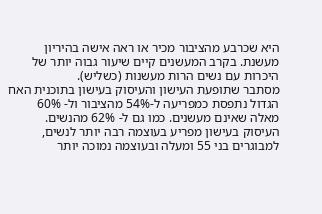היא שכרבע מהציבור מכיר או ראה אישה בהיריון מעשנת. בקרב המעשנים קיים שיעור גבוה יותר של היכרות עם נשים הרות מעשנות (כשליש).
מסתבר שתופעת העישון והעיסוק בעישון בתוכנית האח הגדול נתפסת כמפריעה ל-54% מהציבור ול- 60% מאלה שאינם מעשנים. כמו גם ל- 62% מהנשים. העיסוק בעישון מפריע בעוצמה רבה יותר לנשים, למבוגרים בני 55 ומעלה ובעוצמה נמוכה יותר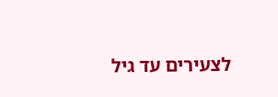לצעירים עד גיל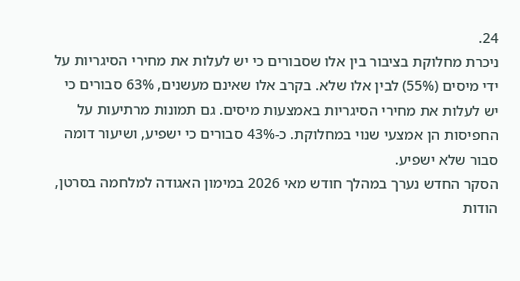24.
ניכרת מחלוקת בציבור בין אלו שסבורים כי יש לעלות את מחירי הסיגריות על ידי מיסים (55%) לבין אלו שלא. בקרב אלו שאינם מעשנים, 63% סבורים כי יש לעלות את מחירי הסיגריות באמצעות מיסים. גם תמונות מרתיעות על החפיסות הן אמצעי שנוי במחלוקת. כ-43% סבורים כי ישפיע, ושיעור דומה סבור שלא ישפיע.
הסקר החדש נערך במהלך חודש מאי 2026 במימון האגודה למלחמה בסרטן, הודות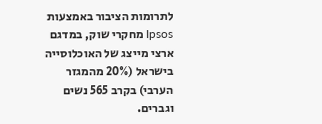לתרומות הציבור באמצעות Ipsos מחקרי שוק, במדגם ארצי מייצג של האוכלוסייה בישראל (20% מהמגזר הערבי) בקרב 565 נשים וגברים.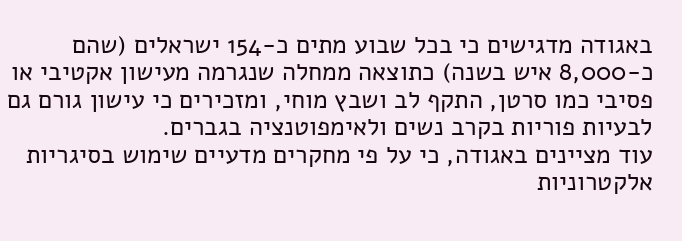באגודה מדגישים כי בכל שבוע מתים כ-154 ישראלים (שהם כ-8,000 איש בשנה) כתוצאה ממחלה שנגרמה מעישון אקטיבי או פסיבי כמו סרטן, התקף לב ושבץ מוחי, ומזכירים כי עישון גורם גם לבעיות פוריות בקרב נשים ולאימפוטנציה בגברים.
עוד מציינים באגודה, כי על פי מחקרים מדעיים שימוש בסיגריות אלקטרוניות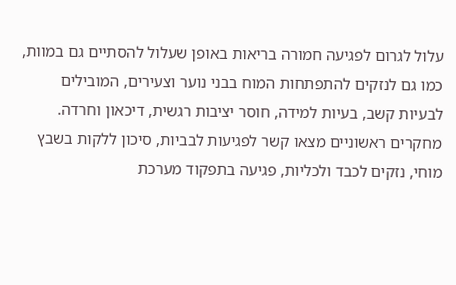עלול לגרום לפגיעה חמורה בריאות באופן שעלול להסתיים גם במוות, כמו גם לנזקים להתפתחות המוח בבני נוער וצעירים, המובילים לבעיות קשב, בעיות למידה, חוסר יציבות רגשית, דיכאון וחרדה. מחקרים ראשוניים מצאו קשר לפגיעות לבביות, סיכון ללקות בשבץ מוחי, נזקים לכבד ולכליות, פגיעה בתפקוד מערכת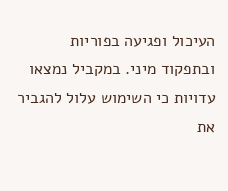העיכול ופגיעה בפוריות ובתפקוד מיני. במקביל נמצאו עדויות כי השימוש עלול להגביר את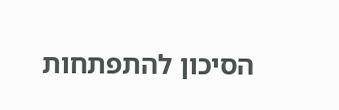הסיכון להתפתחות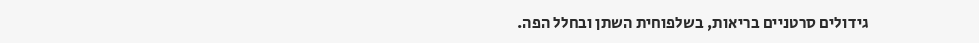גידולים סרטניים בריאות, בשלפוחית השתן ובחלל הפה.